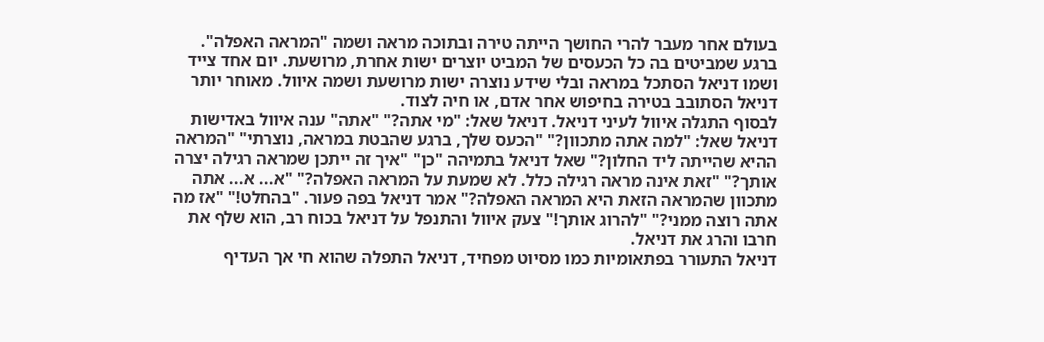בעולם אחר מעבר להרי החושך הייתה טירה ובתוכה מראה ושמה "המראה האפלה". ברגע שמביטים בה כל הכעסים של המביט יוצרים ישות אחרת, מרושעת. יום אחד צייד ושמו דניאל הסתכל במראה ובלי שידע נוצרה ישות מרושעת ושמה איוול. מאוחר יותר דניאל הסתובב בטירה בחיפוש אחר אדם, או חיה לצוד.
לבסוף התגלה איוול לעיני דניאל. דניאל שאל: "מי אתה?" "אתה" ענה איוול באדישות דניאל שאל: "למה אתה מתכוון?" "הכעס שלך, ברגע שהבטת במראה, נוצרתי" "המראה ההיא שהייתה ליד החלון?" שאל דניאל בתמיהה "כן" "איך זה ייתכן שמראה רגילה יצרה אותך?" "זאת אינה מראה רגילה כלל. לא שמעת על המראה האפלה?" "א... א... אתה מתכוון שהמראה הזאת היא המראה האפלה?" אמר דניאל בפה פעור. "בהחלט!" "אז מה אתה רוצה ממני?" "להרוג אותך!" צעק איוול והתנפל על דניאל בכוח רב, הוא שלף את חרבו והרג את דניאל.
דניאל התעורר בפתאומיות כמו מסיוט מפחיד, דניאל התפלה שהוא חי אך העדיף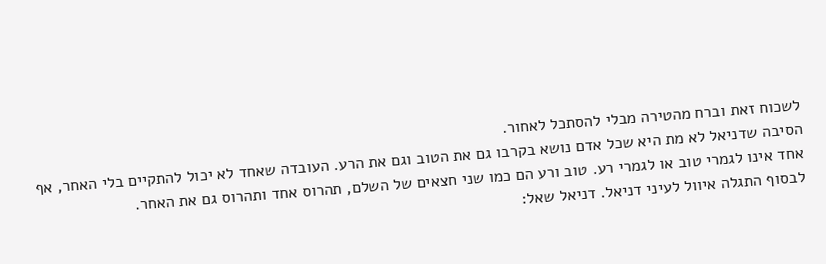לשכוח זאת וברח מהטירה מבלי להסתכל לאחור.
הסיבה שדניאל לא מת היא שכל אדם נושא בקרבו גם את הטוב וגם את הרע. העובדה שאחד לא יכול להתקיים בלי האחר, אף אחד אינו לגמרי טוב או לגמרי רע. טוב ורע הם כמו שני חצאים של השלם, תהרוס אחד ותהרוס גם את האחר.
לבסוף התגלה איוול לעיני דניאל. דניאל שאל: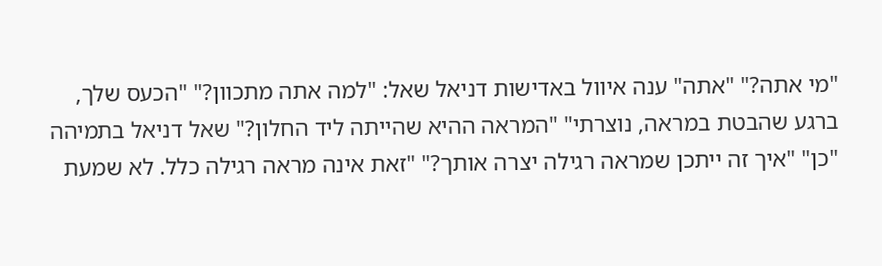"מי אתה?" "אתה" ענה איוול באדישות דניאל שאל: "למה אתה מתכוון?" "הכעס שלך, ברגע שהבטת במראה, נוצרתי" "המראה ההיא שהייתה ליד החלון?" שאל דניאל בתמיהה "כן" "איך זה ייתכן שמראה רגילה יצרה אותך?" "זאת אינה מראה רגילה כלל. לא שמעת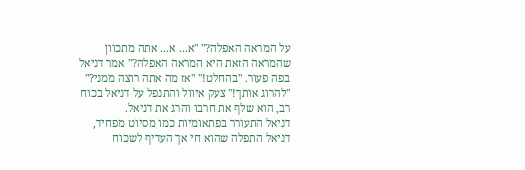על המראה האפלה?" "א... א... אתה מתכוון שהמראה הזאת היא המראה האפלה?" אמר דניאל בפה פעור. "בהחלט!" "אז מה אתה רוצה ממני?" "להרוג אותך!" צעק איוול והתנפל על דניאל בכוח רב, הוא שלף את חרבו והרג את דניאל.
דניאל התעורר בפתאומיות כמו מסיוט מפחיד, דניאל התפלה שהוא חי אך העדיף לשכוח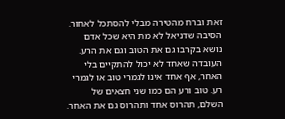זאת וברח מהטירה מבלי להסתכל לאחור.
הסיבה שדניאל לא מת היא שכל אדם נושא בקרבו גם את הטוב וגם את הרע. העובדה שאחד לא יכול להתקיים בלי האחר, אף אחד אינו לגמרי טוב או לגמרי רע. טוב ורע הם כמו שני חצאים של השלם, תהרוס אחד ותהרוס גם את האחר.